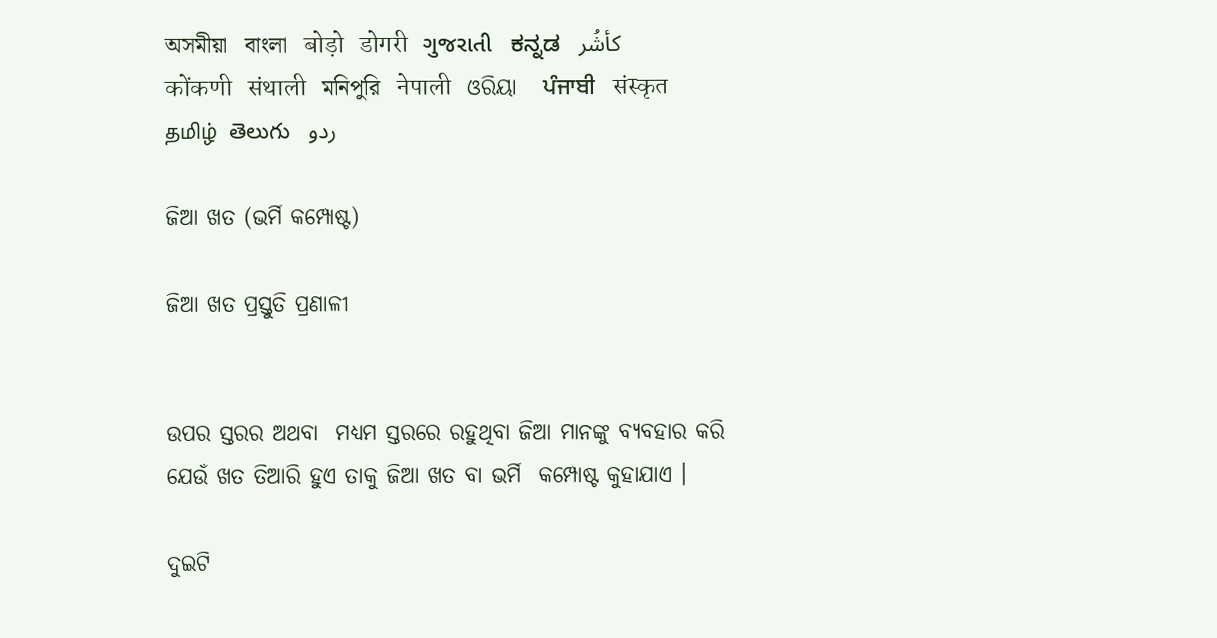অসমীয়া   বাংলা   बोड़ो   डोगरी   ગુજરાતી   ಕನ್ನಡ   كأشُر   कोंकणी   संथाली   মনিপুরি   नेपाली   ଓରିୟା   ਪੰਜਾਬੀ   संस्कृत   தமிழ்  తెలుగు   ردو

ଜିଆ ଖତ (ଭର୍ମି କମ୍ପୋଷ୍ଟ)

ଜିଆ ଖତ ପ୍ରସ୍ତୁତି ପ୍ରଣାଳୀ


ଉପର ସ୍ତରର ଅଥବା  ମଧ୍ୟମ ସ୍ତରରେ ରହୁଥିବା ଜିଆ ମାନଙ୍କୁ ବ୍ୟବହାର କରି ଯେଉଁ ଖତ ତିଆରି ହୁଏ ତାକୁ ଜିଆ ଖତ ବା ଭର୍ମି  କମ୍ପୋଷ୍ଟ କୁହାଯାଏ ।

ଦୁଇଟି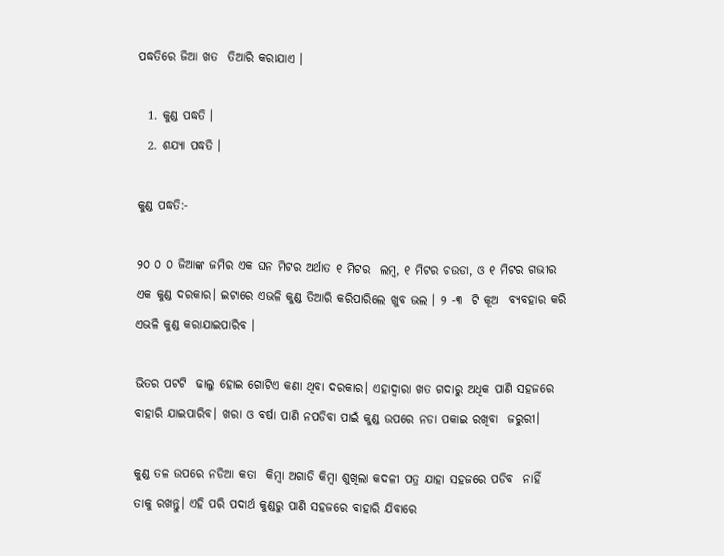ପଦ୍ଧତିରେ ଜିଆ ଖତ  ତିଆରି କରାଯାଏ ।

  1. କୁଣ୍ଡ ପଦ୍ଧତି ।
  2. ଶଯ୍ୟା ପଦ୍ଧତି ।

କୁଣ୍ଡ ପଦ୍ଧତି:-

୨୦ ୦ ୦ ଜିଆଙ୍କ ଜମିର ଏକ ଘନ ମିଟର ଅର୍ଥାତ ୧ ମିଟର  ଲମ୍ବ, ୧ ମିଟର ଚଉଡା, ଓ ୧ ମିଟର ଗଭୀର ଏକ କୁଣ୍ଡ ଦରକାର। ଇଟାରେ ଏଭଳି କୁଣ୍ଡ ତିଆରି କରିପାରିଲେ ଖୁବ ଭଲ । ୨ -୩  ଟି କୂଅ  ବ୍ୟବହାର କରି ଏଭଳି କୁଣ୍ଡ କରାଯାଇପାରିବ ।

ଭିତର ପଟଟି  ଢାଲୁ ହୋଇ ଗୋଟିଏ କଣା ଥିବା ଦରକାର। ଏହାଦ୍ଵାରା ଖତ ଗଦାରୁ ଅଧିକ ପାଣି ସହଜରେ ବାହାରି ଯାଇପାରିବ। ଖରା ଓ ବର୍ଷା ପାଣି ନପଡିବା ପାଇଁ କୁଣ୍ଡ ଉପରେ ନଡା ପକାଇ ରଖିବା  ଜରୁରୀ।

କୁଣ୍ଡ ତଳ ଉପରେ ନଡିଆ କତା  କିମ୍ବା ଅଗାଡି କିମ୍ବା ଶୁଖିଲା କଦଳୀ ପତ୍ର ଯାହା ସହଜରେ ପଡିବ  ନାହିଁ  ତାକୁ ରଖନ୍ତୁ। ଏହି ପରି ପଦାର୍ଥ କୁଣ୍ଡରୁ ପାଣି ସହଜରେ ବାହାରି ଯିବାରେ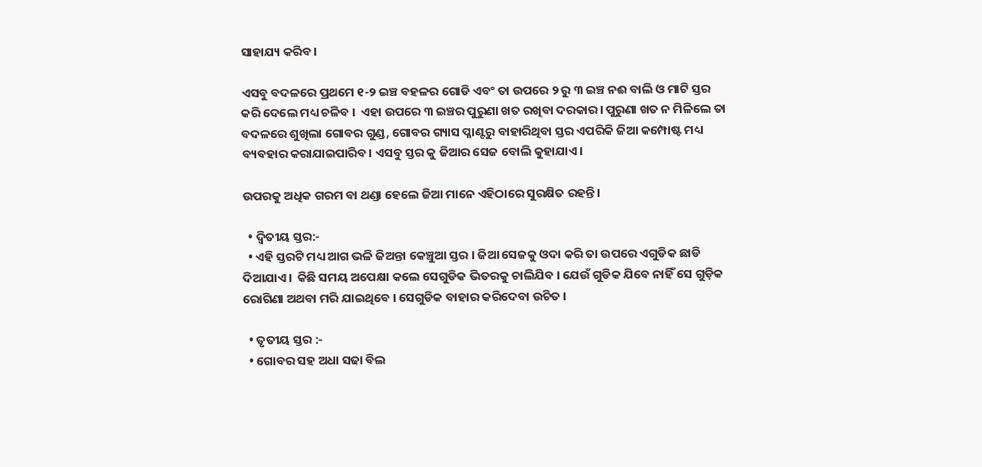ସାହାଯ୍ୟ କରିବ।

ଏସବୁ ବଦଳରେ ପ୍ରଥମେ ୧-୨ ଇଞ୍ଚ ବହଳର ଗୋଡି ଏବଂ ତା ଉପରେ ୨ ରୁ ୩ ଇଞ୍ଚ ନଈ ବାଲି ଓ ମାଟି ସ୍ତର କରି ଦେଲେ ମଧ୍ୟ ଚଳିବ ।  ଏହା ଉପରେ ୩ ଇଞ୍ଚର ପୁରୁଣା ଖତ ରଖିବା ଦରକାର। ପୁରୁଣା ଖତ ନ ମିଳିଲେ ତା ବଦଳରେ ଶୁଖିଲା ଗୋବର ଗୁଣ୍ଡ, ଗୋବର ଗ୍ୟାସ ପ୍ଳାଣ୍ଟରୁ ବାହାରିଥିବା ସ୍ତର ଏପରିକି ଜିଆ କମ୍ପୋଷ୍ଟ ମଧ୍ୟ ବ୍ୟବହାର କରାଯାଇପାରିବ। ଏସବୁ ସ୍ତର କୁ ଜିଆର ସେଜ ବୋଲି କୁହାଯାଏ।

ଉପରକୁ ଅଧିକ ଗରମ ବା ଥଣ୍ଡା ହେଲେ ଜିଆ ମାନେ ଏହିଠାରେ ସୁରକ୍ଷିତ ରହନ୍ତି।

  • ଦ୍ଵିତୀୟ ସ୍ତର:-
  • ଏହି ସ୍ତରଟି ମଧ୍ୟ ଆଗ ଭଳି ଜିଅନ୍ତା କେଞ୍ଚୁଆ ସ୍ତର । ଜିଆ ସେଜକୁ ଓଦା କରି ତା ଉପରେ ଏଗୁଡିକ ଛାଡି ଦିଆଯାଏ।  କିଛି ସମୟ ଅପେକ୍ଷା କଲେ ସେଗୁଡିକ ଭିତରକୁ ଚାଲିଯିବ । ଯେଉଁ ଗୁଡିକ ଯିବେ ନାହିଁ ସେ ଗୁଡ଼ିକ ରୋଗିଣା ଅଥବା ମରି ଯାଇଥିବେ । ସେଗୁଡିକ ବାହାର କରିଦେବା ଉଚିତ ।

  • ତୃତୀୟ ସ୍ତର :-
  • ଗୋବର ସହ ଅଧା ସଢା ବିଲ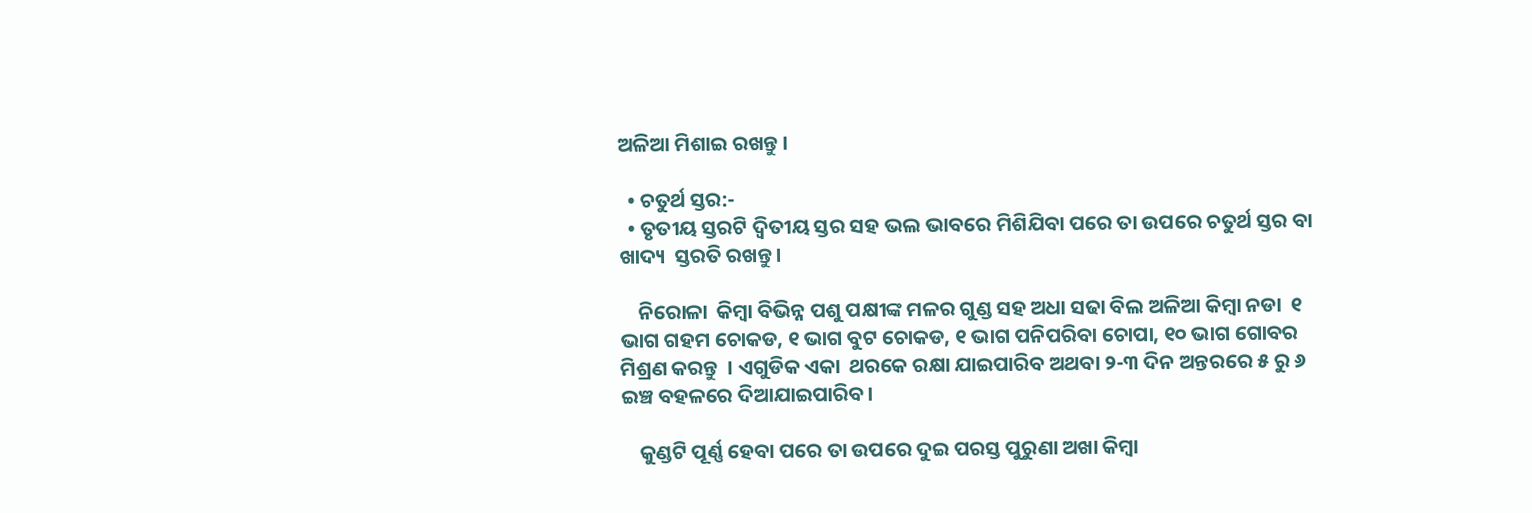ଅଳିଆ ମିଶାଇ ରଖନ୍ତୁ ।

  • ଚତୁର୍ଥ ସ୍ତର:-
  • ତୃତୀୟ ସ୍ତରଟି ଦ୍ଵିତୀୟ ସ୍ତର ସହ ଭଲ ଭାବରେ ମିଶିଯିବା ପରେ ତା ଉପରେ ଚତୁର୍ଥ ସ୍ତର ବା ଖାଦ୍ୟ  ସ୍ତରତି ରଖନ୍ତୁ।

    ନିରୋଳା  କିମ୍ବା ବିଭିନ୍ନ ପଶୁ ପକ୍ଷୀଙ୍କ ମଳର ଗୁଣ୍ଡ ସହ ଅଧା ସଢା ବିଲ ଅଳିଆ କିମ୍ବା ନଡା  ୧ ଭାଗ ଗହମ ଚୋକଡ, ୧ ଭାଗ ବୁଟ ଚୋକଡ, ୧ ଭାଗ ପନିପରିବା ଚୋପା, ୧୦ ଭାଗ ଗୋବର ମିଶ୍ରଣ କରନ୍ତୁ  । ଏଗୁଡିକ ଏକା  ଥରକେ ରକ୍ଷା ଯାଇପାରିବ ଅଥବା ୨-୩ ଦିନ ଅନ୍ତରରେ ୫ ରୁ ୬ ଇଞ୍ଚ ବହଳରେ ଦିଆଯାଇପାରିବ।

    କୁଣ୍ଡଟି ପୂର୍ଣ୍ଣ ହେବା ପରେ ତା ଉପରେ ଦୁଇ ପରସ୍ତ ପୁରୁଣା ଅଖା କିମ୍ବା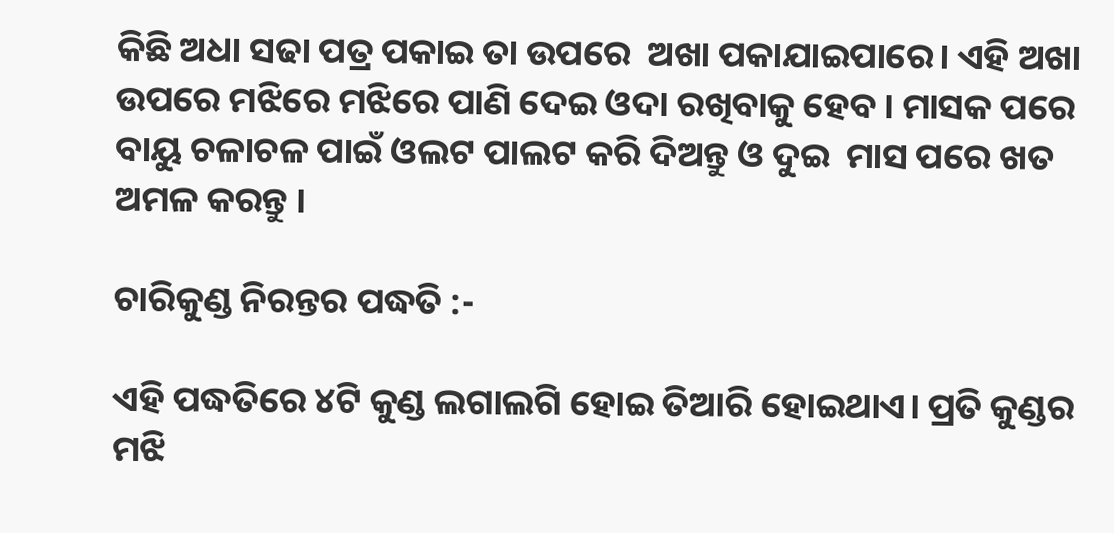କିଛି ଅଧା ସଢା ପତ୍ର ପକାଇ ତା ଉପରେ  ଅଖା ପକାଯାଇପାରେ। ଏହି ଅଖା ଉପରେ ମଝିରେ ମଝିରେ ପାଣି ଦେଇ ଓଦା ରଖିବାକୁ ହେବ । ମାସକ ପରେ ବାୟୁ ଚଳାଚଳ ପାଇଁ ଓଲଟ ପାଲଟ କରି ଦିଅନ୍ତୁ ଓ ଦୁଇ  ମାସ ପରେ ଖତ ଅମଳ କରନ୍ତୁ ।

ଚାରିକୁଣ୍ଡ ନିରନ୍ତର ପଦ୍ଧତି :-

ଏହି ପଦ୍ଧତିରେ ୪ଟି କୁଣ୍ଡ ଲଗାଲଗି ହୋଇ ତିଆରି ହୋଇଥାଏ। ପ୍ରତି କୁଣ୍ଡର ମଝି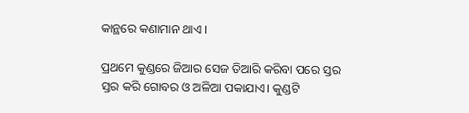କାନ୍ଥରେ କଣାମାନ ଥାଏ ।

ପ୍ରଥମେ କୁଣ୍ଡରେ ଜିଆର ସେଜ ତିଆରି କରିବା ପରେ ସ୍ତର ସ୍ତର କରି ଗୋବର ଓ ଅଳିଆ ପକାଯାଏ। କୁଣ୍ଡଟି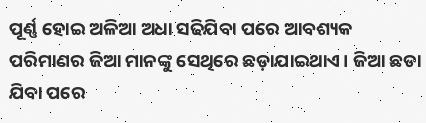ପୂର୍ଣ୍ଣ ହୋଇ ଅଳିଆ ଅଧା ସଢିଯିବା ପରେ ଆବଶ୍ୟକ ପରିମାଣର ଜିଆ ମାନଙ୍କୁ ସେଥିରେ ଛଡ଼ାଯାଇଥାଏ। ଜିଆ ଛଡା ଯିବା ପରେ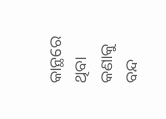କାନ୍ଥରେ ଥିବା କଣାକୁ ବନ୍ଦ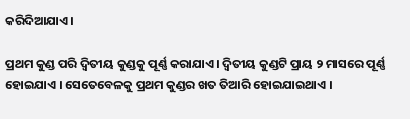କରିଦିଆଯାଏ ।

ପ୍ରଥମ କୁଣ୍ଡ ପରି ଦ୍ଵିତୀୟ କୁଣ୍ଡକୁ ପୂର୍ଣ୍ଣ କରାଯାଏ। ଦ୍ଵିତୀୟ କୁଣ୍ଡଟି ପ୍ରାୟ ୨ ମାସରେ ପୂର୍ଣ୍ଣ ହୋଇଯାଏ । ସେତେବେଳକୁ ପ୍ରଥମ କୁଣ୍ଡର ଖତ ତିଆରି ହୋଇଯାଇଥାଏ ।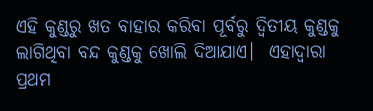ଏହି କୁଣ୍ଡରୁ ଖତ ବାହାର କରିବା ପୂର୍ବରୁ ଦ୍ଵିତୀୟ କୁଣ୍ଡକୁ ଲାଗିଥିବା ବନ୍ଦ କୁଣ୍ଡକୁ ଖୋଲି ଦିଆଯାଏ।  ଏହାଦ୍ଵାରା  ପ୍ରଥମ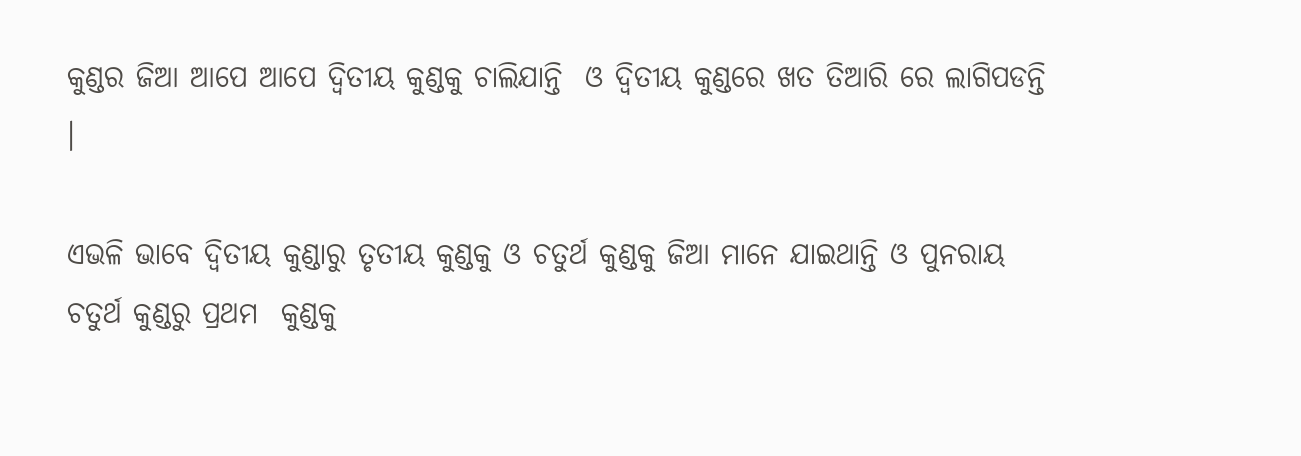କୁଣ୍ଡର ଜିଆ ଆପେ ଆପେ ଦ୍ଵିତୀୟ କୁଣ୍ଡକୁ ଚାଲିଯାନ୍ତି  ଓ ଦ୍ଵିତୀୟ କୁଣ୍ଡରେ ଖତ ତିଆରି ରେ ଲାଗିପଡନ୍ତି ।

ଏଭଳି ଭାବେ ଦ୍ଵିତୀୟ କୁଣ୍ଡାରୁ ତୃତୀୟ କୁଣ୍ଡକୁ ଓ ଚତୁର୍ଥ କୁଣ୍ଡକୁ ଜିଆ ମାନେ ଯାଇଥାନ୍ତି ଓ ପୁନରାୟ ଚତୁର୍ଥ କୁଣ୍ଡରୁ ପ୍ରଥମ  କୁଣ୍ଡକୁ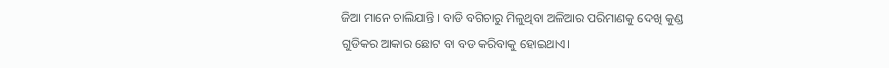ଜିଆ ମାନେ ଚାଲିଯାନ୍ତି । ବାଡି ବଗିଚାରୁ ମିଳୁଥିବା ଅଳିଆର ପରିମାଣକୁ ଦେଖି କୁଣ୍ଡ ଗୁଡିକର ଆକାର ଛୋଟ ବା ବଡ କରିବାକୁ ହୋଇଥାଏ।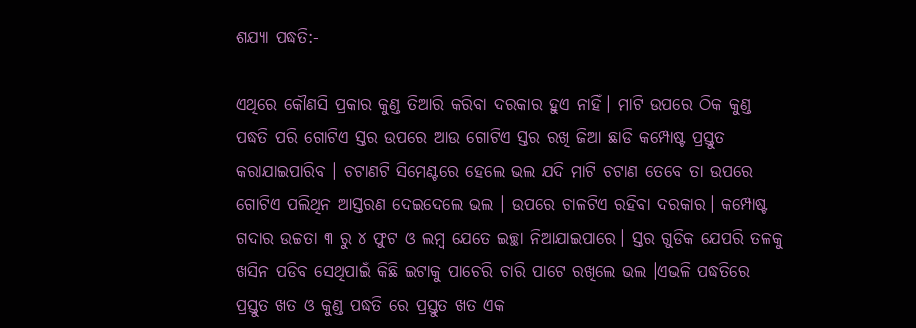ଶଯ୍ୟା ପଦ୍ଧତି:-

ଏଥିରେ କୌଣସି ପ୍ରକାର କୁଣ୍ଡ ତିଆରି କରିବା ଦରକାର ହୁଏ ନାହିଁ। ମାଟି ଉପରେ ଠିକ କୁଣ୍ଡ ପଦ୍ଧତି ପରି ଗୋଟିଏ ସ୍ତର ଉପରେ ଆଉ ଗୋଟିଏ ସ୍ତର ରଖି ଜିଆ ଛାଡି କମ୍ପୋଷ୍ଟ ପ୍ରସ୍ତୁତ କରାଯାଇପାରିବ । ଚଟାଣଟି ସିମେଣ୍ଟରେ ହେଲେ ଭଲ ଯଦି ମାଟି ଚଟାଣ ତେବେ ତା ଉପରେ ଗୋଟିଏ ପଲିଥିନ ଆସ୍ତରଣ ଦେଇଦେଲେ ଭଲ । ଉପରେ ଚାଳଟିଏ ରହିବା ଦରକାର। କମ୍ପୋଷ୍ଟ ଗଦାର ଉଚ୍ଚତା ୩ ରୁ ୪ ଫୁଟ ଓ ଲମ୍ବ ଯେତେ ଇଚ୍ଛା ନିଆଯାଇପାରେ। ସ୍ତର ଗୁଡିକ ଯେପରି ତଳକୁ ଖସିନ ପଡିବ ସେଥିପାଇଁ କିଛି ଇଟାକୁ ପାଚେରି ଚାରି ପାଟେ ରଖିଲେ ଭଲ ।ଏଭଳି ପଦ୍ଧତିରେ ପ୍ରସ୍ତୁତ ଖତ ଓ କୁଣ୍ଡ ପଦ୍ଧତି ରେ ପ୍ରସ୍ତୁତ ଖତ ଏକ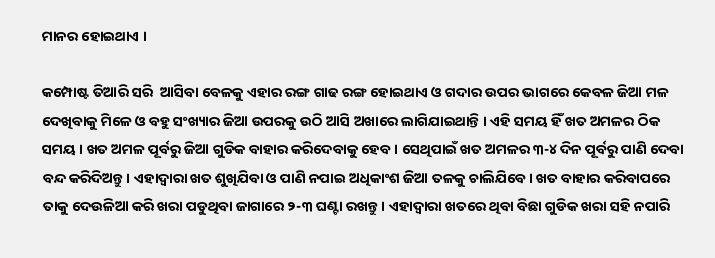ମାନର ହୋଇଥାଏ ।

କମ୍ପୋଷ୍ଟ ତିଆରି ସରି  ଆସିବା ବେଳକୁ ଏହାର ରଙ୍ଗ ଗାଢ ରଙ୍ଗ ହୋଇଥାଏ ଓ ଗଦାର ଉପର ଭାଗରେ କେବଳ ଜିଆ ମଳ ଦେଖିବାକୁ ମିଳେ ଓ ବହୁ ସଂଖ୍ୟାର ଜିଆ ଉପରକୁ ଉଠି ଆସି ଅଖାରେ ଲାଗିଯାଇଥାନ୍ତି । ଏହି ସମୟ ହିଁ ଖତ ଅମଳର ଠିକ ସମୟ । ଖତ ଅମଳ ପୂର୍ବରୁ ଜିଆ ଗୁଡିକ ବାହାର କରିଦେବାକୁ ହେବ । ସେଥିପାଇଁ ଖତ ଅମଳର ୩-୪ ଦିନ ପୂର୍ବରୁ ପାଣି ଦେବା ବନ୍ଦ କରିଦିଅନ୍ତୁ। ଏହାଦ୍ଵାରା ଖତ ଶୁଖିଯିବା ଓ ପାଣି ନପାଇ ଅଧିକାଂଶ ଜିଆ ତଳକୁ ଚାଲିଯିବେ। ଖତ ବାହାର କରିବାପରେ ତାକୁ ଦେଉଳିଆ କରି ଖରା ପଡୁଥିବା ଜାଗାରେ ୨-୩ ଘଣ୍ଟା ରଖନ୍ତୁ। ଏହାଦ୍ଵାରା ଖତରେ ଥିବା ବିଛା ଗୁଡିକ ଖରା ସହି ନପାରି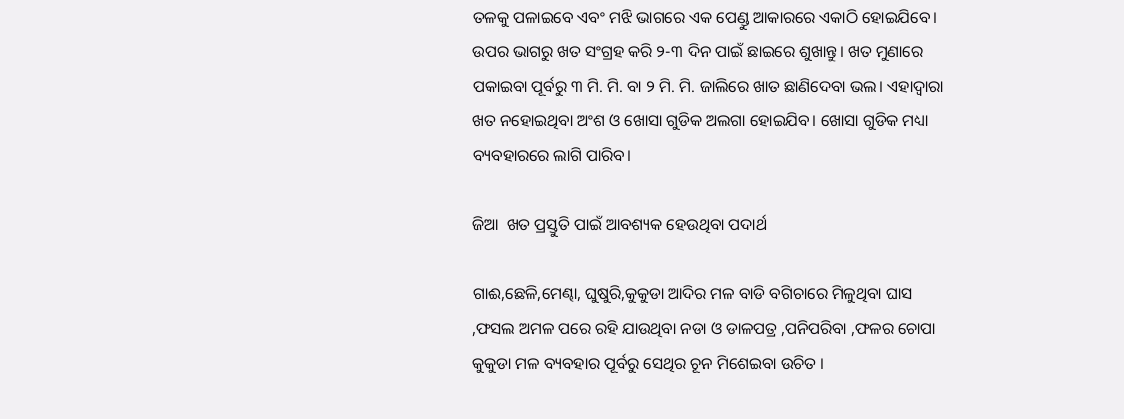ତଳକୁ ପଳାଇବେ ଏବଂ ମଝି ଭାଗରେ ଏକ ପେଣ୍ଡୁ ଆକାରରେ ଏକାଠି ହୋଇଯିବେ। ଉପର ଭାଗରୁ ଖତ ସଂଗ୍ରହ କରି ୨-୩ ଦିନ ପାଇଁ ଛାଇରେ ଶୁଖାନ୍ତୁ। ଖତ ମୁଣାରେ ପକାଇବା ପୂର୍ବରୁ ୩ ମି. ମି. ବା ୨ ମି. ମି. ଜାଲିରେ ଖାତ ଛାଣିଦେବା ଭଲ। ଏହାଦ୍ଵାରା ଖତ ନହୋଇଥିବା ଅଂଶ ଓ ଖୋସା ଗୁଡିକ ଅଲଗା ହୋଇଯିବ। ଖୋସା ଗୁଡିକ ମଧ୍ୟା ବ୍ୟବହାରରେ ଲାଗି ପାରିବ।

ଜିଆ  ଖତ ପ୍ରସ୍ତୁତି ପାଇଁ ଆବଶ୍ୟକ ହେଉଥିବା ପଦାର୍ଥ

ଗାଈ,ଛେଳି,ମେଣ୍ଢା, ଘୁଷୁରି,କୁକୁଡା ଆଦିର ମଳ ବାଡି ବଗିଚାରେ ମିଳୁଥିବା ଘାସ ,ଫସଲ ଅମଳ ପରେ ରହି ଯାଉଥିବା ନଡା ଓ ଡାଳପତ୍ର ,ପନିପରିବା ,ଫଳର ଚୋପା କୁକୁଡା ମଳ ବ୍ୟବହାର ପୂର୍ବରୁ ସେଥିର ଚୂନ ମିଶେଇବା ଉଚିତ ।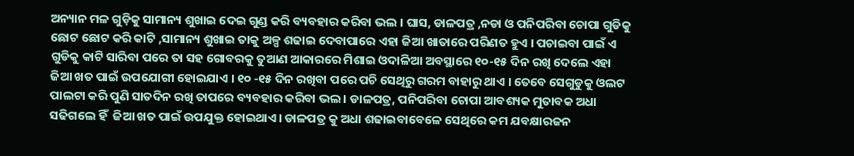ଅନ୍ୟାନ ମଳ ଗୁଡ଼ିକୁ ସାମାନ୍ୟ ଶୁଖାଇ ଦେଇ ଗୁଣ୍ଡ କରି ବ୍ୟବହାର କରିବା ଭଲ । ଘାସ, ଡାଳପତ୍ର ,ନଡା ଓ ପନିପରିବା ଚୋପା ଗୁଡିକୁ ଛୋଟ ଛୋଟ କରି କାଟି ,ସାମାନ୍ୟ ଶୁଖାଇ ତାକୁ ଅଳ୍ପ ଶଢାଇ ଦେବାପାରେ ଏହା ଜିଆ ଖାତାରେ ପରିଣତ ହୁଏ । ପଚାଇବା ପାଇଁ ଏ ଗୁଡିକୁ କାଟି ସାରିବା ପରେ ତା ସହ ଗୋବରକୁ ତୁଆଣ ଆକାରରେ ମିଶାଇ ଓଦାଳିଆ ଅବସ୍ଥାରେ ୧୦-୧୫ ଦିନ ରଖି ଦେଲେ ଏହା ଜିଆ ଖତ ପାଇଁ ଉପଯୋଗୀ ହୋଇଯାଏ । ୧୦ -୧୫ ଦିନ ରଖିବା ପରେ ପଚି ସେଥିରୁ ଗରମ ବାହାରୁ ଥାଏ । ତେବେ ସେଗୁଡୁକୁ ଓଲଟ ପାଲଟା କରି ପୁଣି ସାତଦିନ ରଖି ତାପରେ ବ୍ୟବହାର କରିବା ଭଲ। ଡାଳପତ୍ର, ପନିପରିବା ଚୋପା ଆବଶ୍ୟକ ମୁତାବକ ଅଧା ସଢିଗଲେ ହିଁ  ଜିଆ ଖତ ପାଇଁ ଉପଯୁକ୍ତ ହୋଇଥାଏ। ଡାଳପତ୍ର କୁ ଅଧା ଶଢାଇବାବେଳେ ସେଥିରେ କମ ଯବକ୍ଷାରଜନ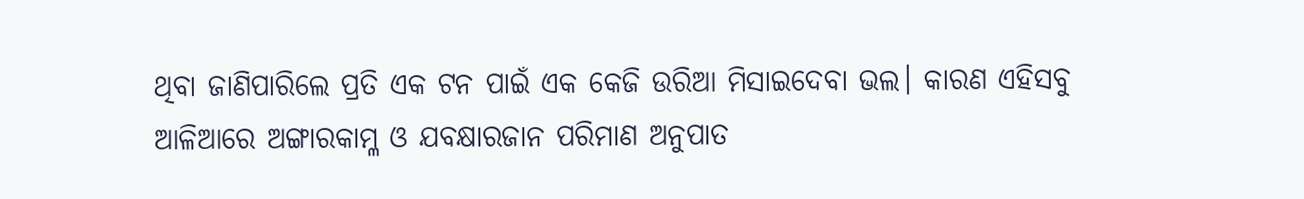ଥିବା ଜାଣିପାରିଲେ ପ୍ରତି ଏକ ଟନ ପାଇଁ ଏକ କେଜି ଉରିଆ ମିସାଇଦେବା ଭଲ। କାରଣ ଏହିସବୁ ଆଳିଆରେ ଅଙ୍ଗାରକାମ୍ଳ ଓ ଯବକ୍ଷାରଜାନ ପରିମାଣ ଅନୁପାତ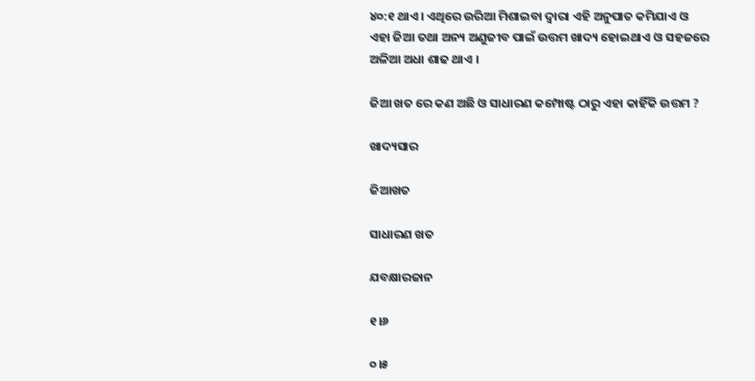୪୦:୧ ଥାଏ। ଏଥିରେ ଉରିଆ ମିଶାଇବା ଦ୍ଵାରା ଏହି ଅନୁପାତ କମିଯାଏ ଓ ଏହା ଜିଆ ତଥା ଅନ୍ୟ ଅଣୁଜୀବ ପାଇଁ ଉତ୍ତମ ଖାଦ୍ୟ ହୋଇଥାଏ ଓ ସହଜରେ ଅଳିଆ ଅଧା ଶାଢ ଥାଏ ।

ଜିଆ ଖତ ରେ କଣ ଅଛି ଓ ସାଧାରଣ କମ୍ପୋଷ୍ଟ ଠାରୁ ଏହା କାହିଁକି ଉତ୍ତମ ?

ଖାଦ୍ୟସାର

ଜିଆଖତ

ସାଧାରଣ ଖତ

ଯବକ୍ଷାରଜାନ

୧।୬

୦।୫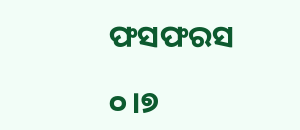ଫସଫରସ

୦।୭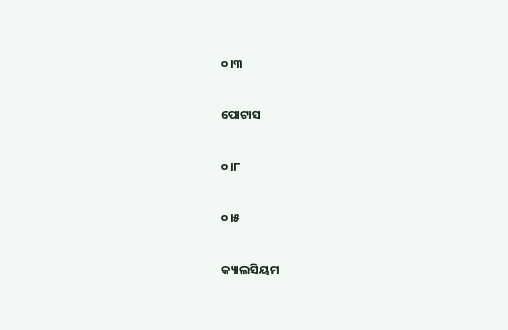୦।୩

ପୋଟାସ

୦।୮

୦।୫

କ୍ୟାଲସିୟମ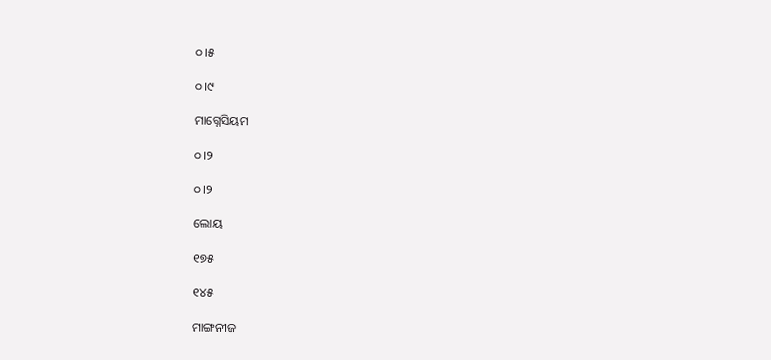୦।୫

୦।୯

ମାଗ୍ନେସିୟମ

୦।୨

୦।୨

ଲୋୟ

୧୭୫

୧୪୫

ମାଙ୍ଗନୀଜ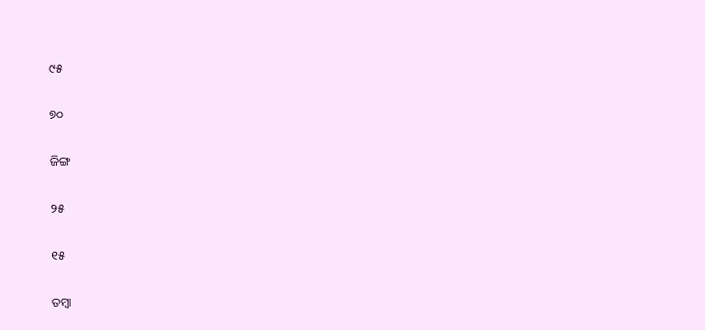୯୫

୭୦

ଜିଙ୍ଗ

୨୫

୧୫

ତମ୍ବା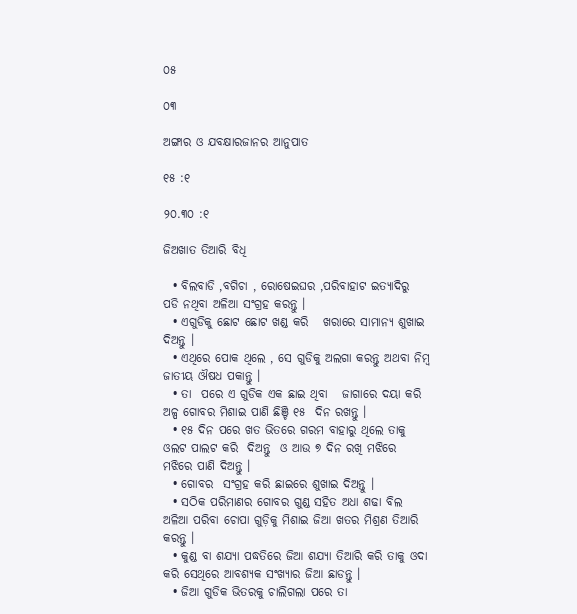୦୫

୦୩

ଅଙ୍ଗାର ଓ ଯବକ୍ଷାରଜାନର ଆନୁପାତ

୧୫ :୧

୨୦.୩୦ :୧

ଜିଅଖାତ ତିଆରି ବିଧି

  • ବିଲବାଡି ,ବଗିଚା , ରୋଷେଇଘର ,ପରିବାହାଟ ଇତ୍ୟାଦିରୁ  ପଡି ନଥିବା ଅଳିଆ ସଂଗ୍ରହ କରନ୍ତୁ ।
  • ଏଗୁଡିକୁ ଛୋଟ ଛୋଟ ଖଣ୍ଡ କରି   ଖରାରେ ସାମାନ୍ୟ ଶୁଖାଇ ଦିଅନ୍ତୁ ।
  • ଏଥିରେ ପୋକ ଥିଲେ , ସେ ଗୁଡିକୁ ଅଲଗା କରନ୍ତୁ ଅଥବା ନିମ୍ବ ଜାତୀୟ ଔଷଧ ପକାନ୍ତୁ ।
  • ତା  ପରେ ଏ ଗୁଡିକ ଏକ ଛାଇ ଥିବା   ଜାଗାରେ ଦୟା କରି ଅଳ୍ପ ଗୋବର ମିଶାଇ ପାଣି ଛିଞ୍ଚି ୧୫  ଦିନ ରଖନ୍ତୁ ।
  • ୧୫ ଦିନ ପରେ ଖତ ଭିତରେ ଗରମ ବାହାରୁ ଥିଲେ ତାକୁ ଓଲଟ ପାଲଟ କରି  ଦିଅନ୍ତୁ  ଓ ଆଉ ୭ ଦିନ ରଖି ମଝିରେ ମଝିରେ ପାଣି ଦିଅନ୍ତୁ ।
  • ଗୋବର  ସଂଗ୍ରହ କରି ଛାଇରେ ଶୁଖାଇ ଦିଅନ୍ତୁ ।
  • ସଠିକ ପରିମାଣର ଗୋବର ଗୁଣ୍ଡ ସହିତ ଅଧା ଶଢା ବିଲ ଅଳିଆ ପରିବା ଚୋପା ଗୁଡ଼ିକୁ ମିଶାଇ ଜିଆ ଖତର ମିଶ୍ରଣ ତିଆରି କରନ୍ତୁ ।
  • କୁଣ୍ଡ ବା ଶଯ୍ୟା ପଦ୍ଧତିରେ ଜିଆ ଶଯ୍ୟା ତିଆରି କରି ତାକୁ ଓଦା କରି ସେଥିରେ ଆବଶ୍ୟକ ସଂଖ୍ୟାର ଜିଆ ଛାଡନ୍ତୁ ।
  • ଜିଆ ଗୁଡିକ ଭିତରକୁ ଚାଲିଗଲା ପରେ ତା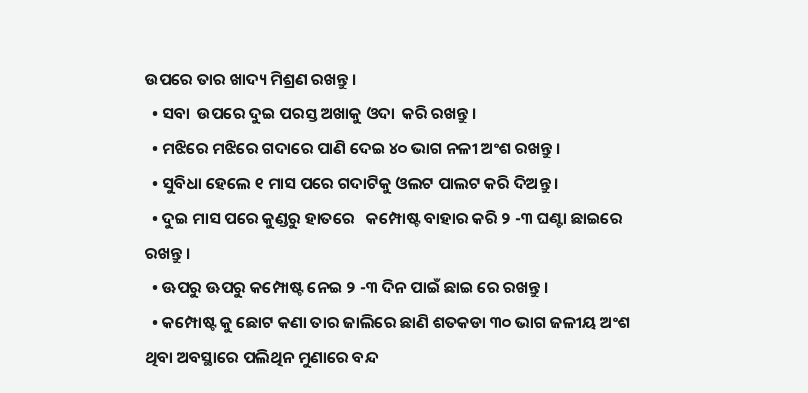ଉପରେ ତାର ଖାଦ୍ୟ ମିଶ୍ରଣ ରଖନ୍ତୁ ।
  • ସବା  ଉପରେ ଦୁଇ ପରସ୍ତ ଅଖାକୁ ଓଦା  କରି ରଖନ୍ତୁ ।
  • ମଝିରେ ମଝିରେ ଗଦାରେ ପାଣି ଦେଇ ୪୦ ଭାଗ ନଳୀ ଅଂଶ ରଖନ୍ତୁ ।
  • ସୁବିଧା ହେଲେ ୧ ମାସ ପରେ ଗଦାଟିକୁ ଓଲଟ ପାଲଟ କରି ଦିଅନ୍ତୁ ।
  • ଦୁଇ ମାସ ପରେ କୁଣ୍ଡରୁ ହାତରେ   କମ୍ପୋଷ୍ଟ ବାହାର କରି ୨ -୩ ଘଣ୍ଟା ଛାଇରେ ରଖନ୍ତୁ ।
  • ଊପରୁ ଊପରୁ କମ୍ପୋଷ୍ଟ ନେଇ ୨ -୩ ଦିନ ପାଇଁ ଛାଇ ରେ ରଖନ୍ତୁ ।
  • କମ୍ପୋଷ୍ଟ କୁ ଛୋଟ କଣା ତାର ଜାଲିରେ ଛାଣି ଶତକଡା ୩୦ ଭାଗ ଜଳୀୟ ଅଂଶ ଥିବା ଅବସ୍ଥାରେ ପଲିଥିନ ମୁଣାରେ ବନ୍ଦ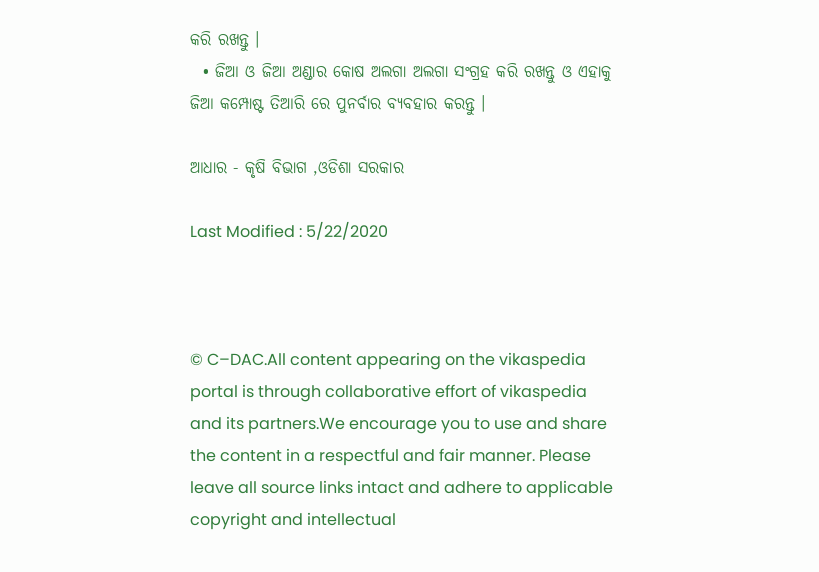କରି ରଖନ୍ତୁ ।
  • ଜିଆ ଓ ଜିଆ ଅଣ୍ଡାର କୋଷ ଅଲଗା ଅଲଗା ସଂଗ୍ରହ କରି ରଖନ୍ତୁ ଓ ଏହାକୁ ଜିଆ କମ୍ପୋଷ୍ଟ ତିଆରି ରେ ପୁନର୍ବାର ବ୍ୟବହାର କରନ୍ତୁ ।

ଆଧାର - କୃଷି ବିଭାଗ ,ଓଡିଶା ସରକାର

Last Modified : 5/22/2020



© C–DAC.All content appearing on the vikaspedia portal is through collaborative effort of vikaspedia and its partners.We encourage you to use and share the content in a respectful and fair manner. Please leave all source links intact and adhere to applicable copyright and intellectual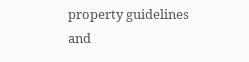property guidelines and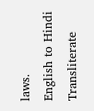laws.
English to Hindi Transliterate